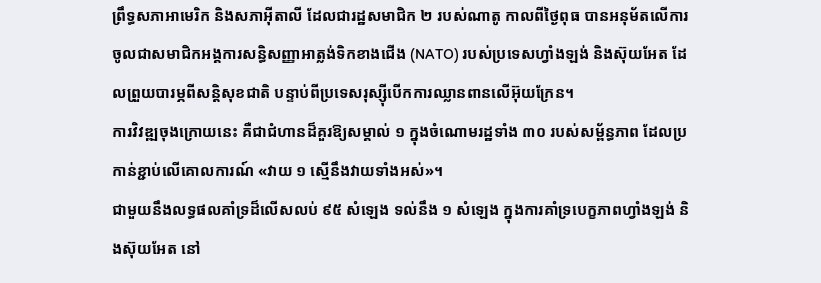ព្រឹទ្ធសភាអាមេរិក និងសភាអ៊ីតាលី ដែលជារដ្ឋសមាជិក ២ របស់ណាតូ កាលពីថ្ងៃពុធ បានអនុម័តលើការចូលជាសមាជិកអង្គការសន្ធិសញ្ញាអាត្លង់ទិកខាងជើង (NATO) របស់ប្រទេសហ្វាំងឡង់ និងស៊ុយអែត ដែលព្រួយបារម្ភពីសន្តិសុខជាតិ បន្ទាប់ពីប្រទេសរុស្ស៊ីបើកការឈ្លានពានលើអ៊ុយក្រែន។
ការវិវឌ្ឍចុងក្រោយនេះ គឺជាជំហានដ៏គួរឱ្យសម្គាល់ ១ ក្នុងចំណោមរដ្ឋទាំង ៣០ របស់សម្ព័ន្ធភាព ដែលប្រកាន់ខ្ជាប់លើគោលការណ៍ «វាយ ១ ស្មើនឹងវាយទាំងអស់»។
ជាមួយនឹងលទ្ធផលគាំទ្រដ៏លើសលប់ ៩៥ សំឡេង ទល់នឹង ១ សំឡេង ក្នុងការគាំទ្របេក្ខភាពហ្វាំងឡង់ និងស៊ុយអែត នៅ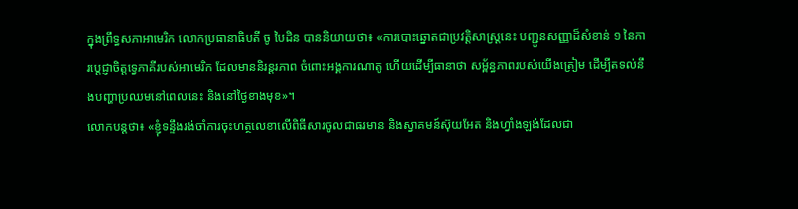ក្នុងព្រឹទ្ធសភាអាមេរិក លោកប្រធានាធិបតី ចូ បៃដិន បាននិយាយថា៖ «ការបោះឆ្នោតជាប្រវត្តិសាស្ត្រនេះ បញ្ជូនសញ្ញាដ៏សំខាន់ ១ នៃការប្តេជ្ញាចិត្តទ្វេភាគីរបស់អាមេរិក ដែលមាននិរន្តរភាព ចំពោះអង្គការណាតូ ហើយដើម្បីធានាថា សម្ព័ន្ធភាពរបស់យើងត្រៀម ដើម្បីតទល់នឹងបញ្ហាប្រឈមនៅពេលនេះ និងនៅថ្ងៃខាងមុខ»។
លោកបន្តថា៖ «ខ្ញុំទន្ទឹងរង់ចាំការចុះហត្ថលេខាលើពិធីសារចូលជាធរមាន និងស្វាគមន៍ស៊ុយអែត និងហ្វាំងឡង់ដែលជា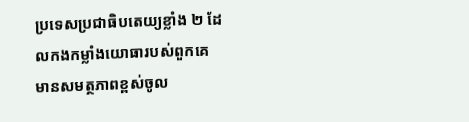ប្រទេសប្រជាធិបតេយ្យខ្លាំង ២ ដែលកងកម្លាំងយោធារបស់ពួកគេមានសមត្ថភាពខ្ពស់ចូល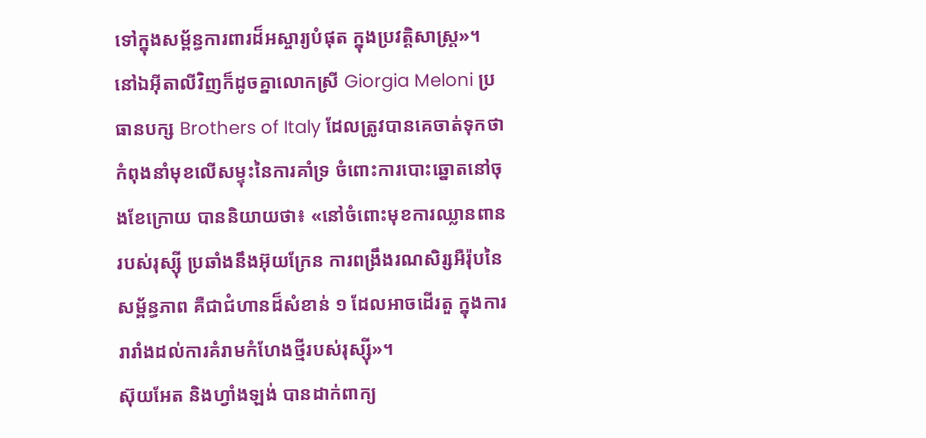ទៅក្នុងសម្ព័ន្ធការពារដ៏អស្ចារ្យបំផុត ក្នុងប្រវត្តិសាស្ត្រ»។
នៅឯអ៊ីតាលីវិញក៏ដូចគ្នាលោកស្រី Giorgia Meloni ប្រធានបក្ស Brothers of Italy ដែលត្រូវបានគេចាត់ទុកថា កំពុងនាំមុខលើសម្ទុះនៃការគាំទ្រ ចំពោះការបោះឆ្នោតនៅចុងខែក្រោយ បាននិយាយថា៖ «នៅចំពោះមុខការឈ្លានពានរបស់រុស្ស៊ី ប្រឆាំងនឹងអ៊ុយក្រែន ការពង្រឹងរណសិរ្សអឺរ៉ុបនៃសម្ព័ន្ធភាព គឺជាជំហានដ៏សំខាន់ ១ ដែលអាចដើរតួ ក្នុងការរារាំងដល់ការគំរាមកំហែងថ្មីរបស់រុស្ស៊ី»។
ស៊ុយអែត និងហ្វាំងឡង់ បានដាក់ពាក្យ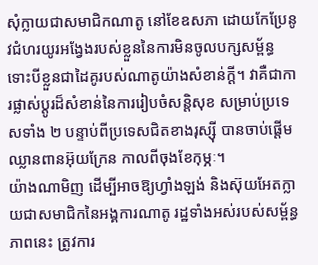សុំក្លាយជាសមាជិកណាតូ នៅខែឧសភា ដោយកែប្រែនូវជំហរយូរអង្វែងរបស់ខ្លួននៃការមិនចូលបក្សសម្ព័ន្ធ ទោះបីខ្លួនជាដៃគូរបស់ណាតូយ៉ាងសំខាន់ក្ដី។ វាគឺជាការផ្លាស់ប្តូរដ៏សំខាន់នៃការរៀបចំសន្តិសុខ សម្រាប់ប្រទេសទាំង ២ បន្ទាប់ពីប្រទេសជិតខាងរុស្ស៊ី បានចាប់ផ្តើមឈ្លានពានអ៊ុយក្រែន កាលពីចុងខែកុម្ភៈ។
យ៉ាងណាមិញ ដើម្បីអាចឱ្យហ្វាំងឡង់ និងស៊ុយអែតក្លាយជាសមាជិកនៃអង្គការណាតូ រដ្ឋទាំងអស់របស់សម្ព័ន្ធភាពនេះ ត្រូវការ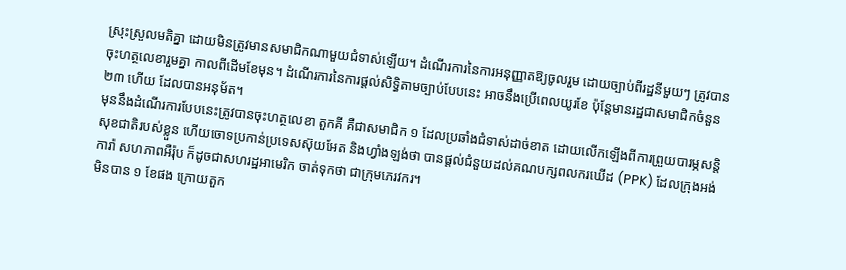ស្រុះស្រួលមតិគ្នា ដោយមិនត្រូវមានសមាជិកណាមួយជំទាស់ឡើយ។ ដំណើរការនៃការអនុញ្ញាតឱ្យចូលរួម ដោយច្បាប់ពីរដ្ឋនីមួយៗ ត្រូវបានចុះហត្ថលេខារួមគ្នា កាលពីដើមខែមុន។ ដំណើរការនៃការផ្ដល់សិទ្ធិតាមច្បាប់បែបនេះ អាចនឹងប្រើពេលយូរខែ ប៉ុន្តែមានរដ្ឋជាសមាជិកចំនួន ២៣ ហើយ ដែលបានអនុម័ត។
មុននឹងដំណើរការបែបនេះត្រូវបានចុះហត្ថលេខា តួកគី គឺជាសមាជិក ១ ដែលប្រឆាំងជំទាស់ដាច់ខាត ដោយលើកឡើងពីការព្រួយបារម្ភសន្តិសុខជាតិរបស់ខ្លួន ហើយចោទប្រកាន់ប្រទេសស៊ុយអែត និងហ្វាំងឡង់ថា បានផ្ដល់ជំនួយដល់គណបក្សពលករឃើដ (PPK) ដែលក្រុងអង់ការ៉ា សហភាពអឺរ៉ុប ក៏ដូចជាសហរដ្ឋអាមេរិក ចាត់ទុកថា ជាក្រុមភេរវករ។
មិនបាន ១ ខែផង ក្រោយតួក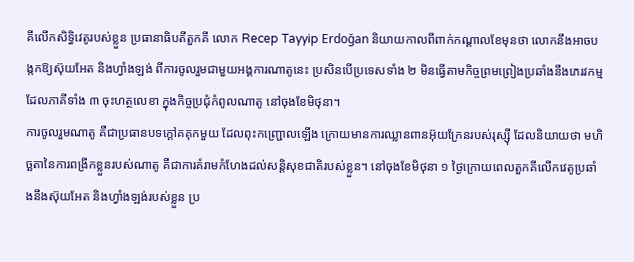គីលើកសិទ្ធិវេតូរបស់ខ្លួន ប្រធានាធិបតីតួកគី លោក Recep Tayyip Erdoğan និយាយកាលពីពាក់កណ្ដាលខែមុនថា លោកនឹងអាចបង្កកឱ្យស៊ុយអែត និងហ្វាំងឡង់ ពីការចូលរួមជាមួយអង្គការណាតូនេះ ប្រសិនបើប្រទេសទាំង ២ មិនធ្វើតាមកិច្ចព្រមព្រៀងប្រឆាំងនឹងភេរវកម្ម ដែលភាគីទាំង ៣ ចុះហត្ថលេខា ក្នុងកិច្ចប្រជុំកំពូលណាតូ នៅចុងខែមិថុនា។
ការចូលរួមណាតូ គឺជាប្រធានបទក្ដៅគគុកមួយ ដែលពុះកញ្ជ្រោលឡើង ក្រោយមានការឈ្លានពានអ៊ុយក្រែនរបស់រុស្ស៊ី ដែលនិយាយថា មហិច្ឆតានៃការពង្រីកខ្លួនរបស់ណាតូ គឺជាការគំរាមកំហែងដល់សន្តិសុខជាតិរបស់ខ្លួន។ នៅចុងខែមិថុនា ១ ថ្ងៃក្រោយពេលតួកគីលើកវេតូប្រឆាំងនឹងស៊ុយអែត និងហ្វាំងឡង់របស់ខ្លួន ប្រ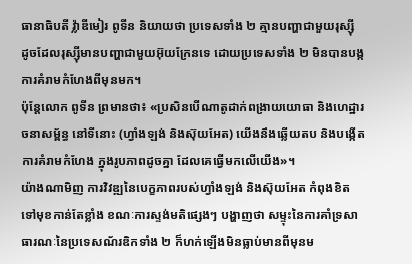ធានាធិបតី វ៉្លាឌីមៀរ ពូទីន និយាយថា ប្រទេសទាំង ២ គ្មានបញ្ហាជាមួយរុស្ស៊ី ដូចដែលរុស្ស៊ីមានបញ្ហាជាមួយអ៊ុយក្រែនទេ ដោយប្រទេសទាំង ២ មិនបានបង្កការគំរាមកំហែងពីមុនមក។
ប៉ុន្តែលោក ពូទីន ព្រមានថា៖ «ប្រសិនបើណាតូដាក់ពង្រាយយោធា និងហេដ្ឋារចនាសម្ព័ន្ធ នៅទីនោះ (ហ្វាំងឡង់ និងស៊ុយអែត) យើងនឹងឆ្លើយតប និងបង្កើតការគំរាមកំហែង ក្នុងរូបភាពដូចគ្នា ដែលគេធ្វើមកលើយើង»។
យ៉ាងណាមិញ ការវិវឌ្ឍនៃបេក្ខភាពរបស់ហ្វាំងឡង់ និងស៊ុយអែត កំពុងខិតទៅមុខកាន់តែខ្លាំង ខណៈការស្ទង់មតិផ្សេងៗ បង្ហាញថា សម្ទុះនៃការគាំទ្រសាធារណៈនៃប្រទេសណ័រឌិកទាំង ២ ក៏ហក់ឡើងមិនធ្លាប់មានពីមុនម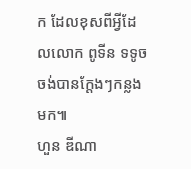ក ដែលខុសពីអ្វីដែលលោក ពូទីន ទទូចចង់បានក្ដែងៗកន្លងមក៕
ហួន ឌីណា